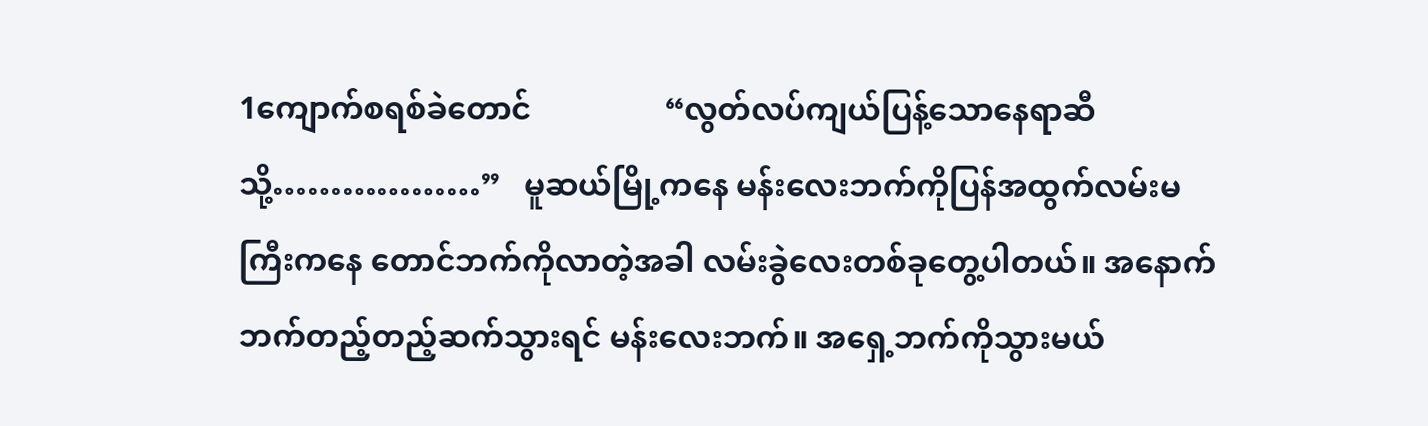1ကျောက်စရစ်ခဲတောင်                 “လွတ်လပ်ကျယ်ပြန့်သောနေရာဆီသို့………………”   မူဆယ်မြို့ကနေ မန်းလေးဘက်ကိုပြန်အထွက်လမ်းမကြီးကနေ တောင်ဘက်ကိုလာတဲ့အခါ လမ်းခွဲလေးတစ်ခုတွေ့ပါတယ်။ အနောက်ဘက်တည့်တည့်ဆက်သွားရင် မန်းလေးဘက်။ အရှေ့ဘက်ကိုသွားမယ်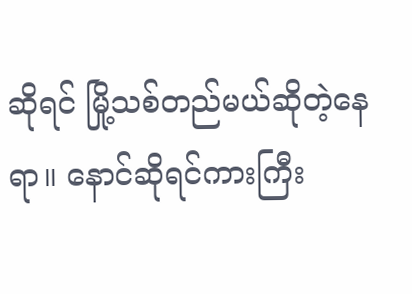ဆိုရင် မြို့သစ်တည်မယ်ဆိုတဲ့နေရာ။ နောင်ဆိုရင်ကားကြီး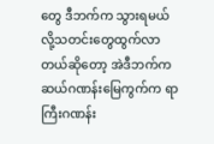တွေ ဒီဘက်က သွားရမယ်လို့သတင်းတွေထွက်လာတယ်ဆိုတော့ အဲဒီဘက်က ဆယ်ဂဏန်းမြေကွက်က ရာကြီးဂဏန်း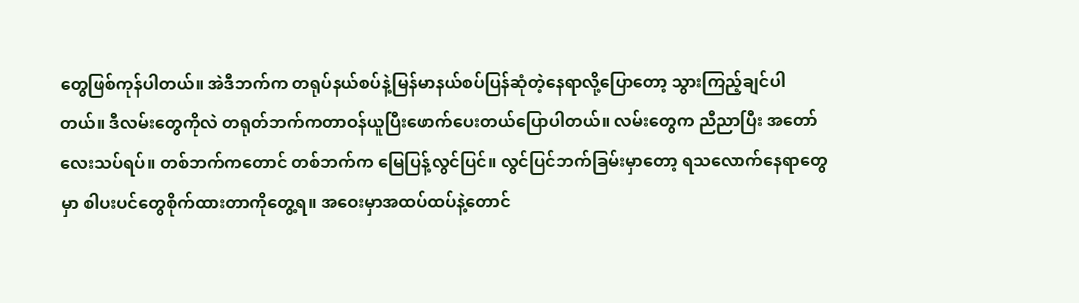တွေဖြစ်ကုန်ပါတယ်။ အဲဒီဘက်က တရုပ်နယ်စပ်နဲ့မြန်မာနယ်စပ်ပြန်ဆုံတဲ့နေရာလို့ပြောတော့ သွားကြည့်ချင်ပါတယ်။ ဒီလမ်းတွေကိုလဲ တရုတ်ဘက်ကတာဝန်ယူပြီးဖောက်ပေးတယ်ပြောပါတယ်။ လမ်းတွေက ညီညာပြီး အတော်လေးသပ်ရပ်။ တစ်ဘက်ကတောင် တစ်ဘက်က မြေပြန့်လွင်ပြင်။ လွင်ပြင်ဘက်ခြမ်းမှာတော့ ရသလောက်နေရာတွေမှာ စါပးပင်တွေစိုက်ထားတာကိုတွေ့ရ။ အဝေးမှာအထပ်ထပ်နဲ့တောင်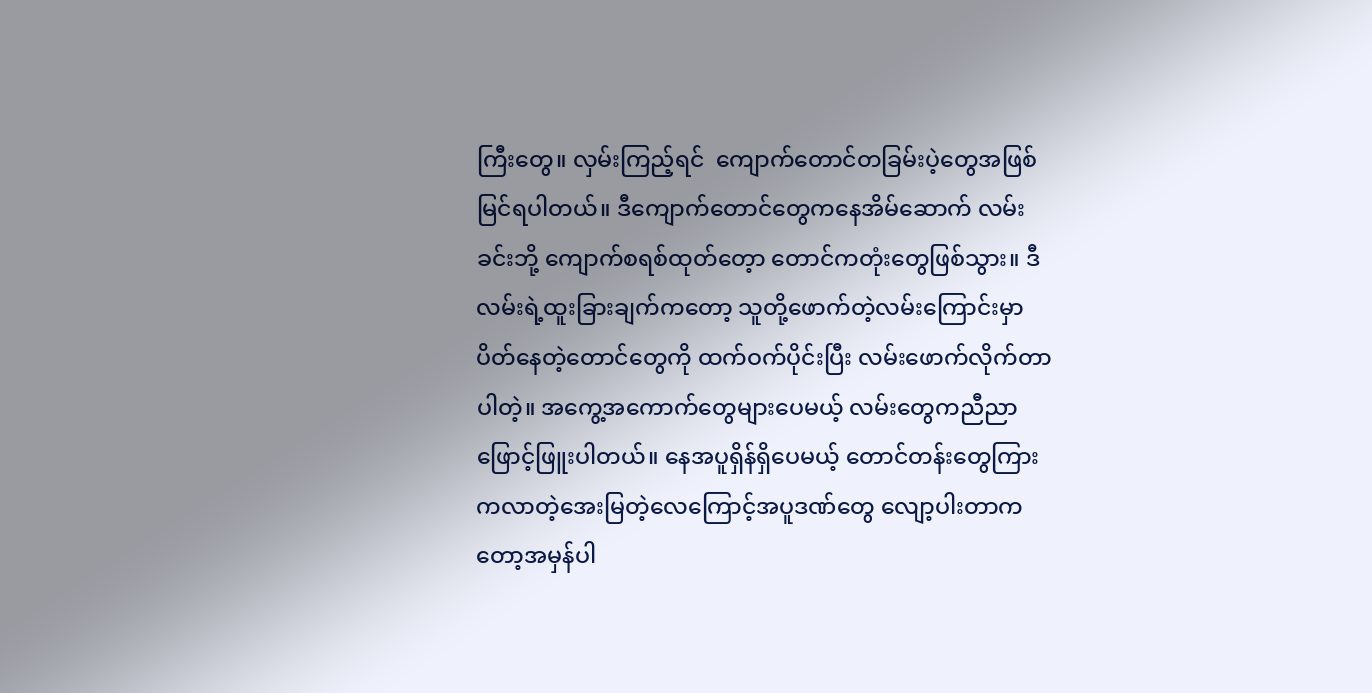ကြီးတွေ။ လှမ်းကြည့်ရင်  ကျောက်တောင်တခြမ်းပဲ့တွေအဖြစ်မြင်ရပါတယ်။ ဒီကျောက်တောင်တွေကနေအိမ်ဆောက် လမ်းခင်းဘို့ ကျောက်စရစ်ထုတ်တေ့ာ တောင်ကတုံးတွေဖြစ်သွား။ ဒီလမ်းရဲ့ထူးခြားချက်ကတော့ သူတို့ဖောက်တဲ့လမ်းကြောင်းမှာပိတ်နေတဲ့တောင်တွေကို ထက်ဝက်ပိုင်းပြီး လမ်းဖောက်လိုက်တာပါတဲ့။ အကွေ့အကောက်တွေများပေမယ့် လမ်းတွေကညီညာဖြောင့်ဖြူးပါတယ်။ နေအပူရှိန်ရှိပေမယ့် တောင်တန်းတွေကြားကလာတဲ့အေးမြတဲ့လေကြောင့်အပူဒဏ်တွေ လျော့ပါးတာကတော့အမှန်ပါ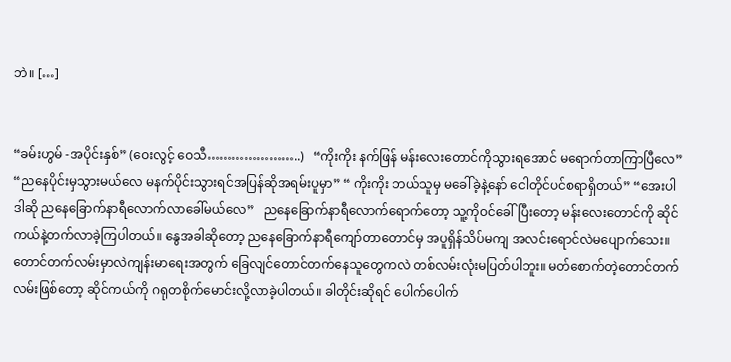ဘဲ။ […]


“ခမ်းဟွမ် -အပိုင်းနှစ်” (ဝေးလွင့် ဝေသီ…………………..)   “ကိုးကိုး နက်ဖြန် မန်းလေးတောင်ကိုသွားရအောင် မရောက်တာကြာပြီလေ” “ညနေပိုင်းမှသွားမယ်လေ မနက်ပိုင်းသွားရင်အပြန်ဆိုအရမ်းပူမှာ” “ ကိုးကိုး ဘယ်သူမှ မခေါ်ခဲ့နဲ့နော် ငေါတိုင်ပင်စရာရှိတယ်” “အေးပါ ဒါဆို ညနေခြောက်နာရီလောက်လာခေါ်မယ်လေ”   ညနေခြောက်နာရီလောက်ရောက်တော့ သူ့ကိုဝင်ခေါ်ပြီးတော့ မန်းလေးတောင်ကို ဆိုင်ကယ်နဲ့တက်လာခဲ့ကြပါတယ်။ နွေအခါဆိုတော့ ညနေခြောက်နာရီကျော်တာတောင်မှ အပူရှိန်သိပ်မကျ အလင်းရောင်လဲမပျောက်သေး။ တောင်တက်လမ်းမှာလဲကျန်းမာရေးအတွက် ခြေလျင်တောင်တက်နေသူတွေကလဲ တစ်လမ်းလုံးမပြတ်ပါဘူး။ မတ်စောက်တဲ့တောင်တက်လမ်းဖြစ်တော့ ဆိုင်ကယ်ကို ဂရုတစိုက်မောင်းလို့လာခဲ့ပါတယ်။ ခါတိုင်းဆိုရင် ပေါက်ပေါက်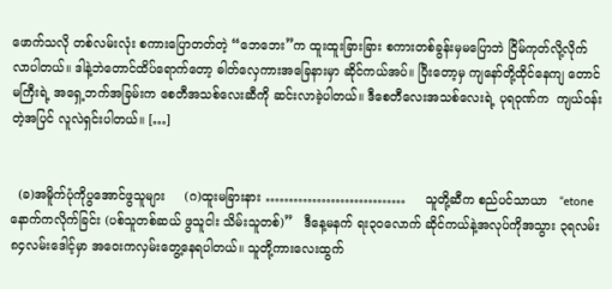ဖောက်သလို တစ်လမ်းလုံး စကားပြောတတ်တဲ့ “ဘေဘေး”က ထူးထူးခြားခြား စကားတစ်ခွန်းမှမပြောဘဲ ငြိမ်ကုတ်လို့လိုက်လာပါတယ်။ ဒါနဲ့ဘဲတောင်ထိပ်ရောက်တော့ ဓါတ်လှေကားအခြေနားမှာ ဆိုင်ကယ်အပ်။ ပြီးတော့မှ ကျနော်တို့ထိုင်နေကျ တောင်မကြီးရဲ့ အရှေ့ဘက်အခြမ်းက စေတီအသစ်လေးဆီကို ဆင်းလာခဲ့ပါတယ်။ ဒီစေတီလေးအသစ်လေးရဲ့ ပုရဝုဏ်က  ကျယ်ဝန်းတဲ့အပြင် လူလဲရှင်းပါတယ်။ […]


  (ခ)အမိူက်ပုံကိုပွအောင်ဖွသူများ     (ဂ)ထူးမခြားနား …………………………     သူတို့ဆီက စည်ပင်သာယာ   “etone နောက်ကလိုက်ခြင်း (ပစ်သူတစ်ဆယ် ဖွသူငါး သိမ်းသူတစ်)”   ဒီနေ့မနက် ရး၃ဝလောက် ဆိုင်ကယ်နဲ့အလုပ်ကိုအသွား ၃ရလမ်း၈၄လမ်းဒေါင့်မှာ အဝေးကလှမ်းတွေ့နေရပါတယ်။ သူတို့ကားလေးထွက်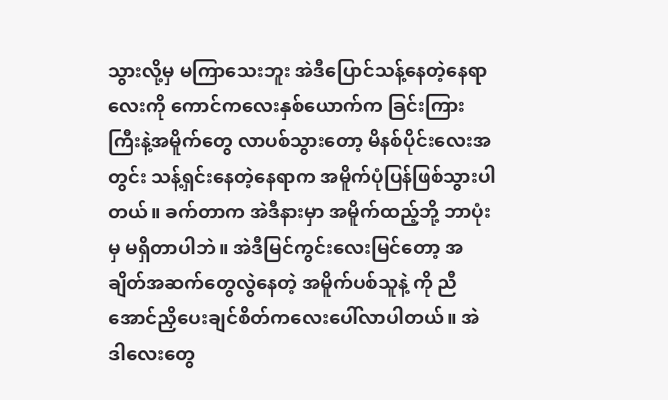သွားလို့မှ မကြာသေးဘူး အဲဒီပြောင်သန့်နေတဲ့နေရာလေးကို ကောင်ကလေးနှစ်ယောက်က ခြင်းကြားကြီးနဲ့အမိူက်တွေ လာပစ်သွားတော့ မိနစ်ပိုင်းလေးအတွင်း သန့်ရှင်းနေတဲ့နေရာက အမိူက်ပုံပြန်ဖြစ်သွားပါတယ်။ ခက်တာက အဲဒီနားမှာ အမိူက်ထည့်ဘို့ ဘာပုံးမှ မရှိတာပါဘဲ။ အဲဒီမြင်ကွင်းလေးမြင်တော့ အချိတ်အဆက်တွေလွဲနေတဲ့ အမိူက်ပစ်သူနဲ့ ကို ညီအောင်ညှိပေးချင်စိတ်ကလေးပေါ်လာပါတယ်။ အဲဒါလေးတွေ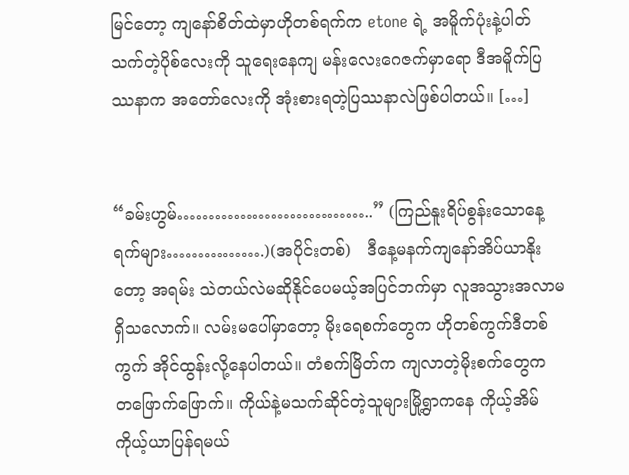မြင်တော့ ကျနော်စိတ်ထဲမှာဟိုတစ်ရက်က etone ရဲ့ အမိူက်ပုံးနဲ့ပါတ်သက်တဲ့ပိုစ်လေးကို သူရေးနေကျ မန်းလေးဂေဇက်မှာရော ဒီအမိူက်ပြဿနာက အတော်လေးကို အုံးစားရတဲ့ပြဿနာလဲဖြစ်ပါတယ်။ […]


“ခမ်းဟွမ်…………………………..” (ကြည်နူးရိပ်စွန်းသောနေ့ရက်များ…………….)(အပိုင်းတစ်)   ဒီနေ့မနက်ကျနော်အိပ်ယာနိုးတော့ အရမ်း သဲတယ်လဲမဆိုနိုင်ပေမယ့်အပြင်ဘက်မှာ လူအသွားအလာမရှိသလောက်။ လမ်းမပေါ်မှာတော့ မိုးရေစက်တွေက ဟိုတစ်ကွက်ဒီတစ်ကွက် အိုင်ထွန်းလို့နေပါတယ်။ တံစက်မြိတ်က ကျလာတဲ့မိုးစက်တွေက တဖြောက်ဖြောက်။ ကိုယ်နဲ့မသက်ဆိုင်တဲ့သူများမြို့ရွာကနေ ကိုယ့်အိမ်ကိုယ့်ယာပြန်ရမယ်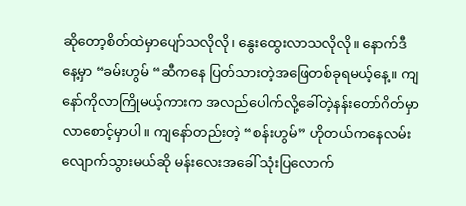ဆိုတော့စိတ်ထဲမှာပျော်သလိုလို၊ နွေးထွေးလာသလိုလို။ နောက်ဒီနေ့မှာ “ခမ်းဟွမ် “ဆီကနေ ပြတ်သားတဲ့အဖြေတစ်ခုရမယ့်နေ့။ ကျနော်ကိုလာကြိုမယ့်ကားက အလည်ပေါက်လို့ခေါ်တဲ့နန်းတော်ဂိတ်မှာလာစောင့်မှာပါ။ ကျနော်တည်းတဲ့ “စန်းဟွမ်” ဟိုတယ်ကနေလမ်းလျောက်သွားမယ်ဆို မန်းလေးအခေါ် သုံးပြလောက်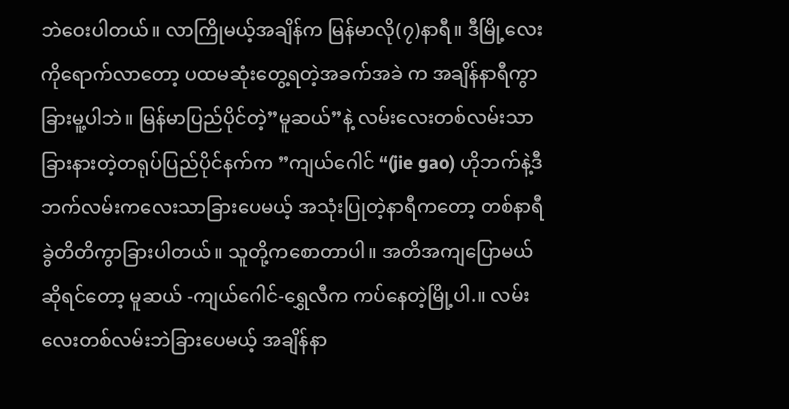ဘဲဝေးပါတယ်။ လာကြိုမယ့်အချိန်က မြန်မာလို(၇)နာရီ။ ဒီမြို့လေးကိုရောက်လာတော့ ပထမဆုံးတွေ့ရတဲ့အခက်အခဲ က အချိန်နာရီကွာခြားမူ့ပါဘဲ။ မြန်မာပြည်ပိုင်တဲ့”မူဆယ်”နဲ့ လမ်းလေးတစ်လမ်းသာခြားနားတဲ့တရုပ်ပြည်ပိုင်နက်က ”ကျယ်ဂေါင် “(jie gao) ဟိုဘက်နဲ့ဒီဘက်လမ်းကလေးသာခြားပေမယ့် အသုံးပြုတဲ့နာရီကတော့ တစ်နာရီခွဲတိတိကွာခြားပါတယ်။ သူတို့ကစောတာပါ။ အတိအကျပြောမယ်ဆိုရင်တော့ မူဆယ် -ကျယ်ဂေါင်-ရွှေလီက ကပ်နေတဲ့မြို့ပါ.။ လမ်းလေးတစ်လမ်းဘဲခြားပေမယ့် အချိန်နာ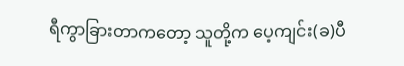ရီကွာခြားတာကတော့ သူတို့က ပေ့ကျင်း(ခ)ပီ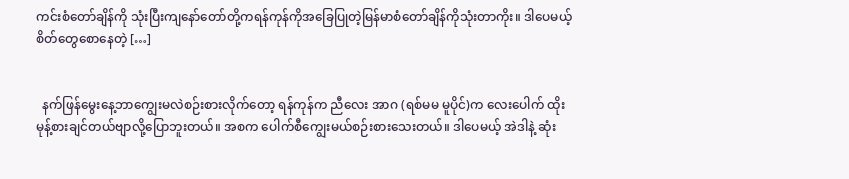ကင်းစံတော်ချိန်ကို သုံးပြီးကျနော်တော်တို့ကရန်ကုန်ကိုအခြေပြုတဲ့မြန်မာစံတော်ချိန်ကိုသုံးတာကိုး။ ဒါပေမယ့် စိတ်တွေစောနေတဲ့ […]


  နက်ဖြန်မွေးနေ့ဘာကျွေးမလဲစဉ်းစားလိုက်တော့ ရန်ကုန်က ညီလေး အာဂ (ရစ်မမ မူပိုင်)က လေးပေါက် ထိုးမုန့်စားချင်တယ်ဗျာလို့ပြောဘူးတယ်။ အစက ပေါက်စီကျွေးမယ်စဉ်းစားသေးတယ်။ ဒါပေမယ့် အဲဒါနဲ့ ဆုံး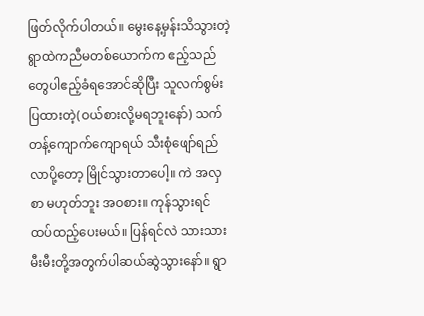ဖြတ်လိုက်ပါတယ်။ မွေးနေ့မှန်းသိသွားတဲ့ ရွာထဲကညီမတစ်ယောက်က ဧည့်သည်တွေပါဧည့်ခံရအောင်ဆိုပြီး သူလက်စွမ်းပြထားတဲ့(ဝယ်စားလို့မရဘူးနော်) သက်တန့်ကျောက်ကျောရယ် သီးစုံဖျော်ရည်လာပို့တော့ မြိုင်သွားတာပေါ့။ ကဲ အလှစာ မဟုတ်ဘူး အဝစား။ ကုန်သွားရင် ထပ်ထည့်ပေးမယ်။ ပြန်ရင်လဲ သားသားမီးမီးတို့အတွက်ပါဆယ်ဆွဲသွားနော်။ ရွာ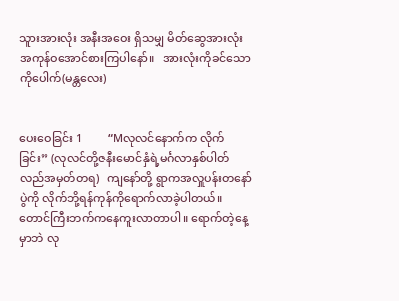သူားအားလုံး အနီးအဝေး ရှိသမျှ မိတ်ဆွေအားလုံး အကုန်ဝအောင်စားကြပါနော်။   အားလုံးကိုခင်သော ကိုပေါက်(မန္တလေး)


ပေးဝေခြင်း 1         “Mလုလင်နောက်က လိုက်ခြင်း” (လုလင်တို့ဇနီးမောင်နှံရဲ့မင်္ဂလာနှစ်ပါတ်လည်အမှတ်တရ)   ကျနော်တို့ ရွာကအလှူပန်းတနော်ပွဲကို လိုက်ဘို့ရန်ကုန်ကိုရောက်လာခဲ့ပါတယ်။ တောင်ကြီးဘက်ကနေကူးလာတာပါ။ ရောက်တဲ့နေ့မှာဘဲ လု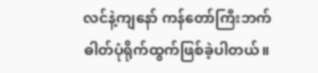လင်နဲ့ကျနော် ကန်တော်ကြီးဘက်ဓါတ်ပုံရိုက်ထွက်ဖြစ်ခဲ့ပါတယ်။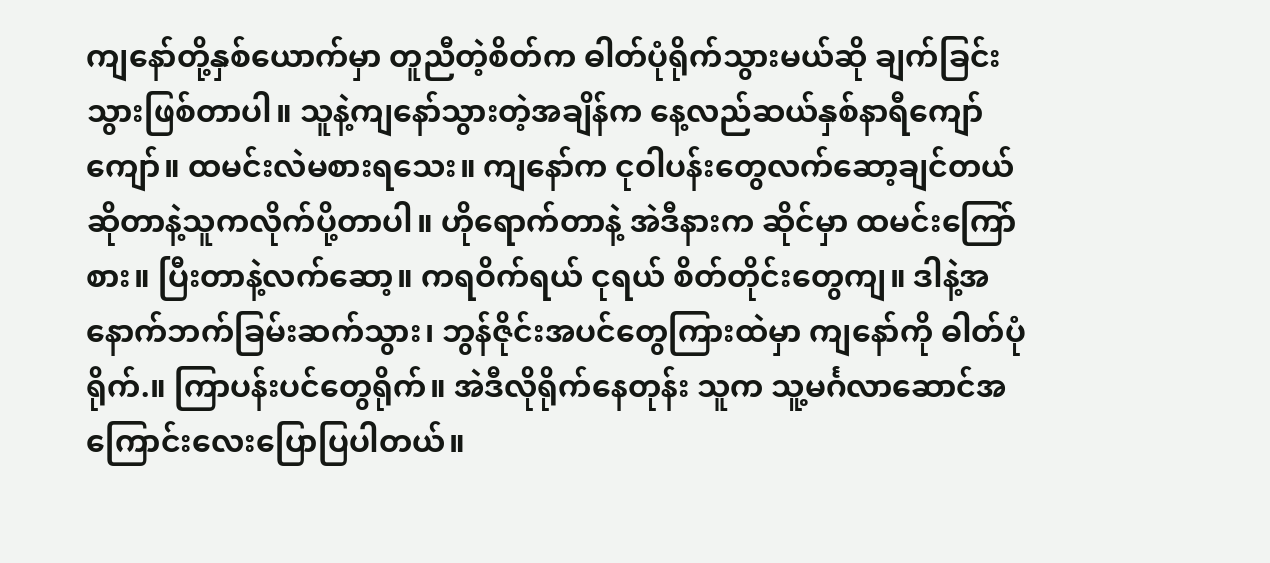ကျနော်တို့နှစ်ယောက်မှာ တူညီတဲ့စိတ်က ဓါတ်ပုံရိုက်သွားမယ်ဆို ချက်ခြင်းသွားဖြစ်တာပါ။ သူနဲ့ကျနော်သွားတဲ့အချိန်က နေ့လည်ဆယ်နှစ်နာရီကျော်ကျော်။ ထမင်းလဲမစားရသေး။ ကျနော်က ငုဝါပန်းတွေလက်ဆော့ချင်တယ်ဆိုတာနဲ့သူကလိုက်ပို့တာပါ။ ဟိုရောက်တာနဲ့ အဲဒီနားက ဆိုင်မှာ ထမင်းကြော်စား။ ပြီးတာနဲ့လက်ဆော့။ ကရဝိက်ရယ် ငုရယ် စိတ်တိုင်းတွေကျ။ ဒါနဲ့အနောက်ဘက်ခြမ်းဆက်သွား၊ ဘွန်ဇိုင်းအပင်တွေကြားထဲမှာ ကျနော်ကို ဓါတ်ပုံရိုက်.။ ကြာပန်းပင်တွေရိုက်။ အဲဒီလိုရိုက်နေတုန်း သူက သူ့မင်္ဂလာဆောင်အကြောင်းလေးပြောပြပါတယ်။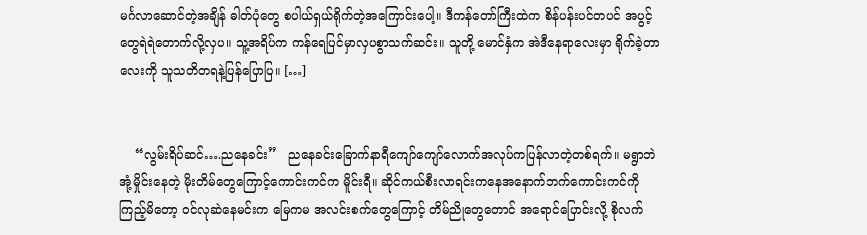မင်္ဂလာဆောင်တဲ့အချိန် ဓါတ်ပုံတွေ စပါယ်ရှယ်ရိုက်တဲ့အကြောင်းပေါ့။ ဒီကန်တော်ကြီးထဲက စိန်ပန်းပင်တပင် အပွင့်တွေရဲရဲတောက်လို့လှပ။ သူ့အရိပ်က ကန်ရေပြင်မှာလှပစွာသက်ဆင်း။ သူတို့ မောင်နှံက အဲဒီနေရာလေးမှာ ရိုက်ခဲ့တာလေးကို သူသတိတရနဲ့ပြန်ပြောပြ။ […]


    “လွမ်းရိပ်ဆင်….ညနေခင်း”   ညနေခင်းခြောက်နာရီကျော်ကျော်လောက်အလုပ်ကပြန်လာတဲ့တစ်ရက်။ မရွာဘဲ အုံ့မှိုင်းနေတဲ့ မိုးတိမ်တွေကြောင့်ကောင်းကင်က မိူင်းရီ။ ဆိုင်ကယ်စီးလာရင်းကနေအနောက်ဘက်ကောင်းကင်ကိုကြည့်မိတော့ ဝင်လုဆဲနေမင်းက မြေကမ အလင်းစက်တွေကြောင့် တိမ်ညိုတွေတောင် အရောင်ပြောင်းလို့ စိုလက်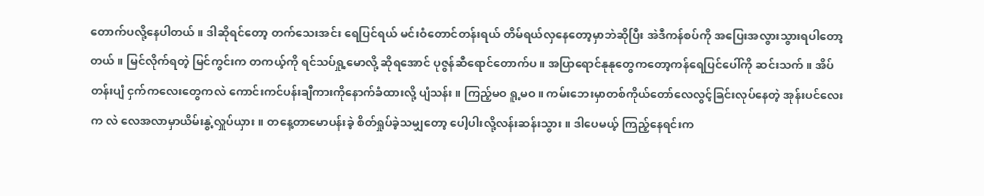တောက်ပလို့နေပါတယ်။ ဒါဆိုရင်တော့ တက်သေးအင်း ရေပြင်ရယ် မင်းဝံတောင်တန်းရယ် တိမ်ရယ်လှနေတော့မှာဘဲဆိုပြီး အဲဒီကန်စပ်ကို အပြေးအလွားသွားရပါတော့တယ်။ မြင်လိုက်ရတဲ့ မြင်ကွင်းက တကယ့်ကို ရင်သပ်ရှု့မောလို့ ဆိုရအောင် ပုဇွန်ဆီရောင်တောက်ပ။ အပြာရောင်နုနုတွေကတော့ကန်ရေပြင်ပေါ်ကို ဆင်းသက်။ အိပ်တန်းပျံ ငှက်ကလေးတွေကလဲ ကောင်းကင်ပန်းချီကားကိုနောက်ခံထားလို့ ပျံသန်း။ ကြည့်မဝ ရူ့မဝ။ ကမ်းဘေးမှာတစ်ကိုယ်တော်လေလွင့်ခြင်းလုပ်နေတဲ့ အုန်းပင်လေးက လဲ လေအလာမှာယိမ်းနွဲ့လှူပ်ယှား။ တနေ့တာမောပန်းခဲ့ စိတ်ရှုပ်ခဲ့သမျှတော့ ပေါ့ပါးလို့လန်းဆန်းသွား။ ဒါပေမယ့် ကြည့်နေရင်းက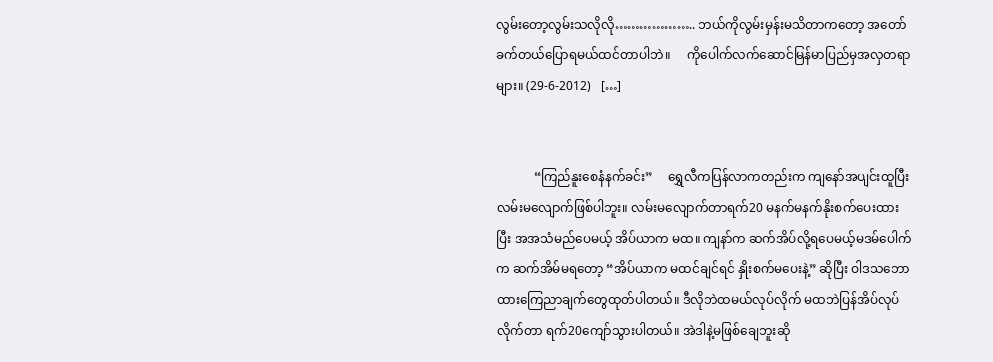လွမ်းတော့လွမ်းသလိုလို……………….. ဘယ်ကိုလွမ်းမှန်းမသိတာကတော့ အတော်ခက်တယ်ပြောရမယ်ထင်တာပါဘဲ။     ကိုပေါက်လက်ဆောင်မြန်မာပြည်မှအလှတရာများ။ (29-6-2012)   […]


            “ကြည်နူးစေနံနက်ခင်း”     ရွှေလီကပြန်လာကတည်းက ကျနော်အပျင်းထူပြီးလမ်းမလျောက်ဖြစ်ပါဘူး။ လမ်းမလျောက်တာရက်20 မနက်မနက်နိုးစက်ပေးထားပြီး အအသံမည်ပေမယ့် အိပ်ယာက မထ။ ကျနာ်က ဆက်အိပ်လို့ရပေမယ့်မဒမ်ပေါက်က ဆက်အိမ်မရတော့ “အိပ်ယာက မထင်ချင်ရင် နှိုးစက်မပေးနဲ့” ဆိုပြီး ဝါဒသဘောထားကြေညာချက်တွေထုတ်ပါတယ်။ ဒီလိုဘဲထမယ်လုပ်လိုက် မထဘဲပြန်အိပ်လုပ်လိုက်တာ ရက်20ကျော်သွားပါတယ်။ အဲဒါနဲ့မဖြစ်ချေဘူးဆို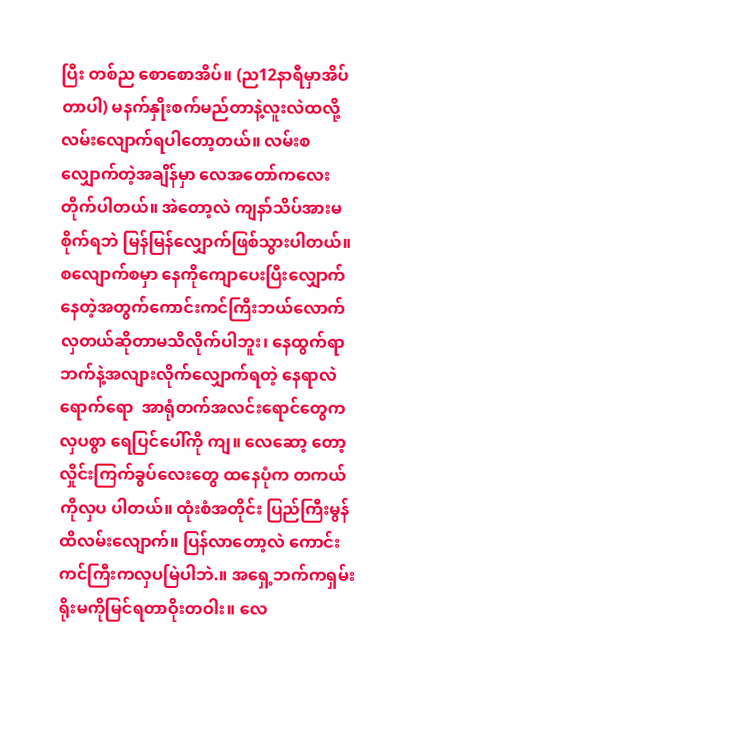ပြီး တစ်ည စောစောအိပ်။ (ည12နာရီမှာအိပ်တာပါ) မနက်နှိုးစက်မည်တာနဲ့လူးလဲထလို့လမ်းလျောက်ရပါတော့တယ်။ လမ်းစလျှောက်တဲ့အချိန်မှာ လေအတော်ကလေးတိုက်ပါတယ်။ အဲတော့လဲ ကျနာ်သိပ်အားမစိုက်ရဘဲ မြန်မြန်လျှောက်ဖြစ်သွားပါတယ်။ စလျောက်စမှာ နေကိုကျောပေးပြီးလျှောက်နေတဲ့အတွက်ကောင်းကင်ကြီးဘယ်လောက်လှတယ်ဆိုတာမသိလိုက်ပါဘူး၊ နေထွက်ရာဘက်နဲ့အလျားလိုက်လျှောက်ရတဲ့ နေရာလဲရောက်ရော  အာရုံတက်အလင်းရောင်တွေက လှပစွာ ရေပြင်ပေါ်ကို ကျ။ လေဆော့ တော့လှိုင်းကြက်ခွပ်လေးတွေ ထနေပုံက တကယ်ကိုလှပ ပါတယ်။ ထုံးစံအတိုင်း ပြည်ကြီးမွန်ထိလမ်းလျောက်။ ပြန်လာတော့လဲ ကောင်းကင်ကြီးကလှပမြဲပါဘဲ.။ အရှေ့ဘက်ကရှမ်းရိုးမကိုမြင်ရတာဝိုးတဝါး။ လေ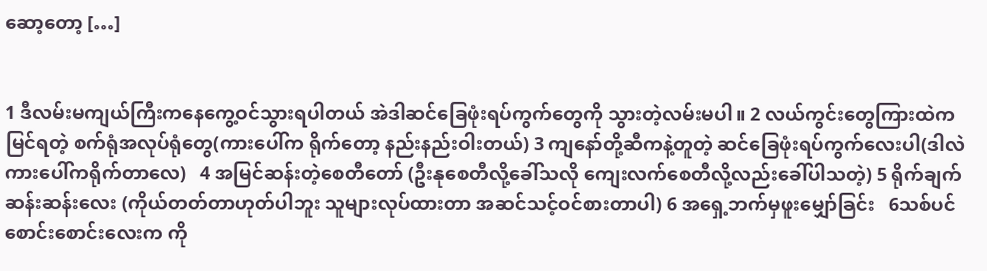ဆော့တော့ […]


1 ဒီလမ်းမကျယ်ကြီးကနေကွေ့ဝင်သွားရပါတယ် အဲဒါဆင်ခြေဖုံးရပ်ကွက်တွေကို သွားတဲ့လမ်းမပါ။ 2 လယ်ကွင်းတွေကြားထဲကမြင်ရတဲ့ စက်ရုံအလုပ်ရုံတွေ(ကားပေါ်က ရိုက်တော့ နည်းနည်းဝါးတယ်) 3 ကျနော်တို့ဆီကနဲ့တူတဲ့ ဆင်ခြေဖုံးရပ်ကွက်လေးပါ(ဒါလဲကားပေါ်ကရိုက်တာလေ)   4 အမြင်ဆန်းတဲ့စေတီတော် (ဦးနုစေတီလို့ခေါ်သလို ကျေးလက်စေတီလို့လည်းခေါ်ပါသတဲ့) 5 ရိုက်ချက်ဆန်းဆန်းလေး (ကိုယ်တတ်တာဟုတ်ပါဘူး သူများလုပ်ထားတာ အဆင်သင့်ဝင်စားတာပါ) 6 အရှေ့ဘက်မှဖူးမျှော်ခြင်း   6သစ်ပင်စောင်းစောင်းလေးက ကို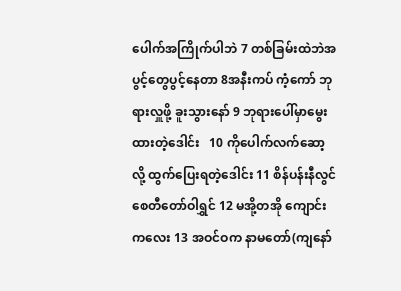ပေါက်အကြိုက်ပါဘဲ 7 တစ်ခြမ်းထဲဘဲအပွင့်တွေပွင့်နေတာ 8အနီးကပ် ကံ့ကော် ဘုရားလှူဖို့ ခူးသွားနော် 9 ဘုရားပေါ်မှာမွေးထားတဲ့ဒေါင်း   10 ကိုပေါက်လက်ဆော့လို့ ထွက်ပြေးရတဲ့ဒေါင်း 11 စိန်ပန်းနီလွင် စေတီတော်ဝါရွှင် 12 မအို့တအို ကျောင်းကလေး 13 အဝင်ဝက နာမတော်(ကျနော်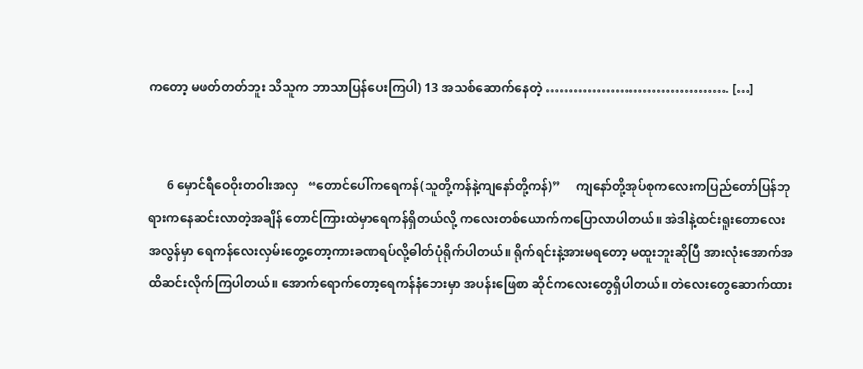ကတော့ မဖတ်တတ်ဘူး သိသူက ဘာသာပြန်ပေးကြပါ) 13 အသစ်ဆောက်နေတဲ့ …………………………………. […]


      6 မှောင်ရီဝေဝိုးတဝါးအလှ   “တောင်ပေါ်ကရေကန်(သူတို့ကန်နဲ့ကျနော်တို့ကန်)”     ကျနော်တို့အုပ်စုကလေးကပြည်တော်ပြန်ဘုရားကနေဆင်းလာတဲ့အချိန် တောင်ကြားထဲမှာရေကန်ရှိတယ်လို့ ကလေးတစ်ယောက်ကပြောလာပါတယ်။ အဲဒါနဲ့ထင်းရူးတောလေးအလွန်မှာ ရေကန်လေးလှမ်းတွေ့တော့ကားခဏရပ်လို့ဓါတ်ပုံရိုက်ပါတယ်။ ရိုက်ရင်းနဲ့အားမရတော့ မထူးဘူးဆိုပြီ အားလုံးအောက်အထိဆင်းလိုက်ကြပါတယ်။ အောက်ရောက်တော့ရေကန်နံဘေးမှာ အပန်းဖြေစာ ဆိုင်ကလေးတွေရှိပါတယ်။ တဲလေးတွေဆောက်ထား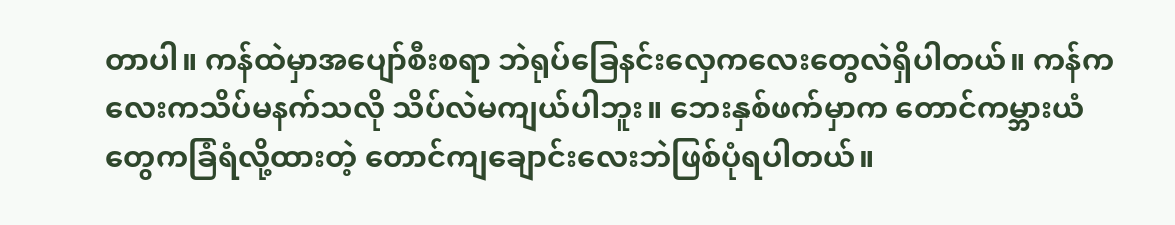တာပါ။ ကန်ထဲမှာအပျော်စီးစရာ ဘဲရုပ်ခြေနင်းလှေကလေးတွေလဲရှိပါတယ်။ ကန်ကလေးကသိပ်မနက်သလို သိပ်လဲမကျယ်ပါဘူး။ ဘေးနှစ်ဖက်မှာက တောင်ကမ္ဘားယံတွေကခြံရံလို့ထားတဲ့ တောင်ကျချောင်းလေးဘဲဖြစ်ပုံရပါတယ်။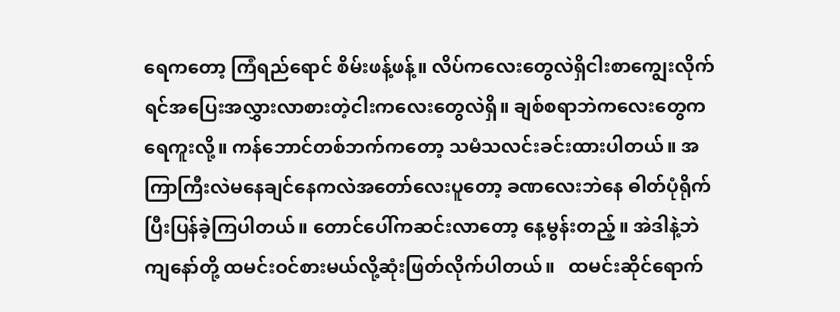ရေကတော့ ကြံရည်ရောင် စိမ်းဖန့်ဖန့်။ လိပ်ကလေးတွေလဲရှိငါးစာကျွေးလိုက်ရင်အပြေးအလွှားလာစားတဲ့ငါးကလေးတွေလဲရှိ။ ချစ်စရာဘဲကလေးတွေက ရေကူးလို့။ ကန်ဘောင်တစ်ဘက်ကတော့ သမံသလင်းခင်းထားပါတယ်။ အကြာကြီးလဲမနေချင်နေကလဲအတော်လေးပူတော့ ခဏလေးဘဲနေ ဓါတ်ပုံရိုက်ပြီးပြန်ခဲ့ကြပါတယ်။ တောင်ပေါ်ကဆင်းလာတော့ နေ့မွန်းတည့်။ အဲဒါနဲ့ဘဲ ကျနော်တို့ ထမင်းဝင်စားမယ်လို့ဆုံးဖြတ်လိုက်ပါတယ်။   ထမင်းဆိုင်ရောက်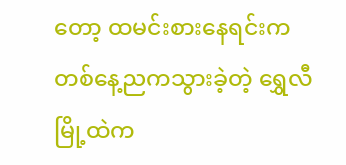တော့ ထမင်းစားနေရင်းက တစ်နေ့ညကသွားခဲ့တဲ့ ရွှေလီမြို့ထဲက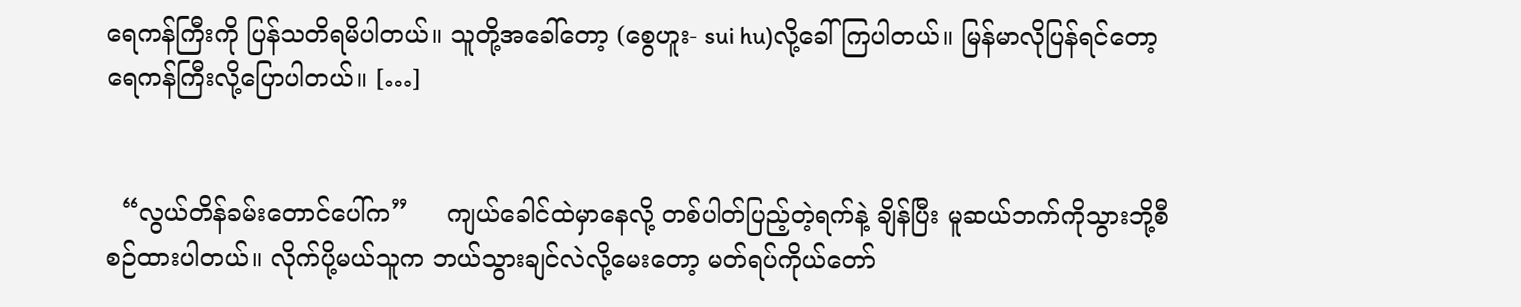ရေကန်ကြီးကို ပြန်သတိရမိပါတယ်။ သူတို့အခေါ်တော့ (စွေဟူး- sui hu)လို့ခေါ်ကြပါတယ်။ မြန်မာလိုပြန်ရင်တော့ရေကန်ကြီးလို့ပြောပါတယ်။ […]


  “လွယ်တိန်ခမ်းတောင်ပေါ်က”     ကျယ်ခေါင်ထဲမှာနေလို့ တစ်ပါတ်ပြည့်တဲ့ရက်နဲ့ ချိန်ပြီး မူဆယ်ဘက်ကိုသွားဘို့စီစဉ်ထားပါတယ်။ လိုက်ပို့မယ်သူက ဘယ်သွားချင်လဲလို့မေးတော့ မတ်ရပ်ကိုယ်တော်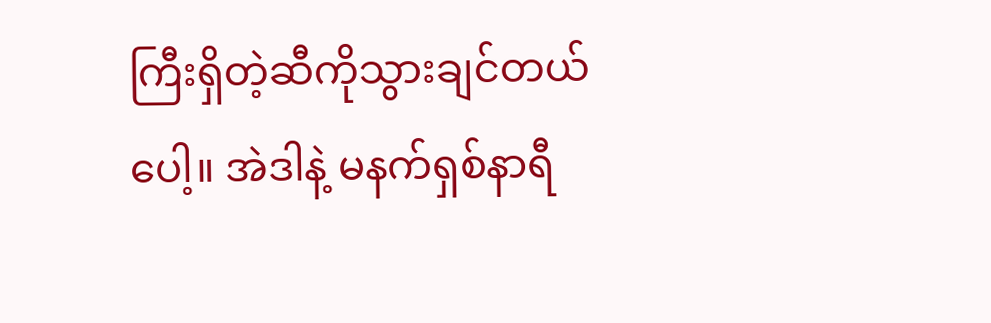ကြီးရှိတဲ့ဆီကိုသွားချင်တယ်ပေါ့။ အဲဒါနဲ့ မနက်ရှစ်နာရီ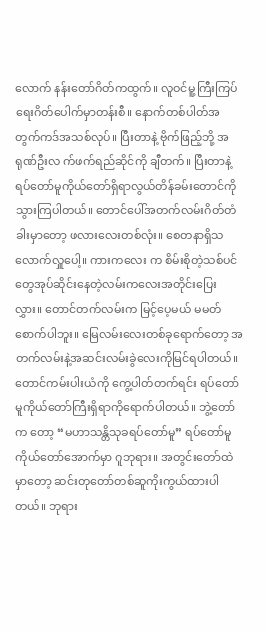လောက် နန်းတော်ဂိတ်ကထွက်။ လူဝင်မူ့ကြီးကြပ်ရေးဂိတ်ပေါက်မှာတန်းစီ။ နောက်တစ်ပါတ်အတွက်ကဒ်အသစ်လုပ်။ ပြီးတာနဲ့ ဗိုက်ဖြည့်ဘို့ အရုဏ်ဦးလ က်ဖက်ရည်ဆိုင်ကို ချီတက်။ ပြီးတာနဲ့ရပ်တော်မူကိုယ်တော်ရှိရာလွယ်တိန်ခမ်းတောင်ကို သွားကြပါတယ်။ တောင်ပေါ်အတက်လမ်းဂိတ်တံခါးမှာတော့ ဖလားလေးတစ်လုံး။ စေတနာရှိသလောက်လှူပေါ့။ ကားကလေး က စိမ်းစိုတဲ့သစ်ပင်တွေအုပ်ဆိုင်းနေတဲ့လမ်းကလေးအတိုင်းပြေးလွှား။ တောင်တက်လမ်းက မြင့်ပေ့မယ် မမတ်စောက်ပါဘူး။ မြေလမ်းလေးတစ်ခုရောက်တော့ အတက်လမ်းနဲ့အဆင်းလမ်းခွဲလေးကိုမြင်ရပါတယ်။ တောင်ကမ်းပါးယံကို ကွေ့ပါတ်တက်ရင်း ရပ်တော်မူကိုယ်တော်ကြီးရှိရာကိုရောက်ပါတယ်။ ဘွဲ့တော်က တော့ “မဟာသန္တိသုခရပ်တော်မူ” ရပ်တော်မူကိုယ်တော်အောက်မှာ ဂူဘုရား။ အတွင်းတော်ထဲမှာတော့ ဆင်းတုတော်တစ်ဆူကိုးကွယ်ထားပါတယ်။ ဘုရား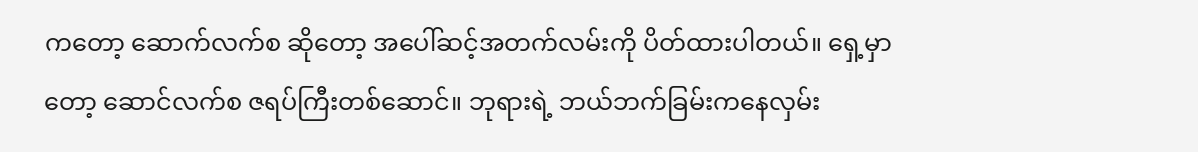ကတော့ ဆောက်လက်စ ဆိုတော့ အပေါ်ဆင့်အတက်လမ်းကို ပိတ်ထားပါတယ်။ ရှေ့မှာတော့ ဆောင်လက်စ ဇရပ်ကြီးတစ်ဆောင်။ ဘုရားရဲ့ ဘယ်ဘက်ခြမ်းကနေလှမ်း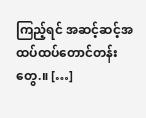ကြည့်ရင် အဆင့်ဆင့်အထပ်ထပ်တောင်တန်းတွေ.။ […]